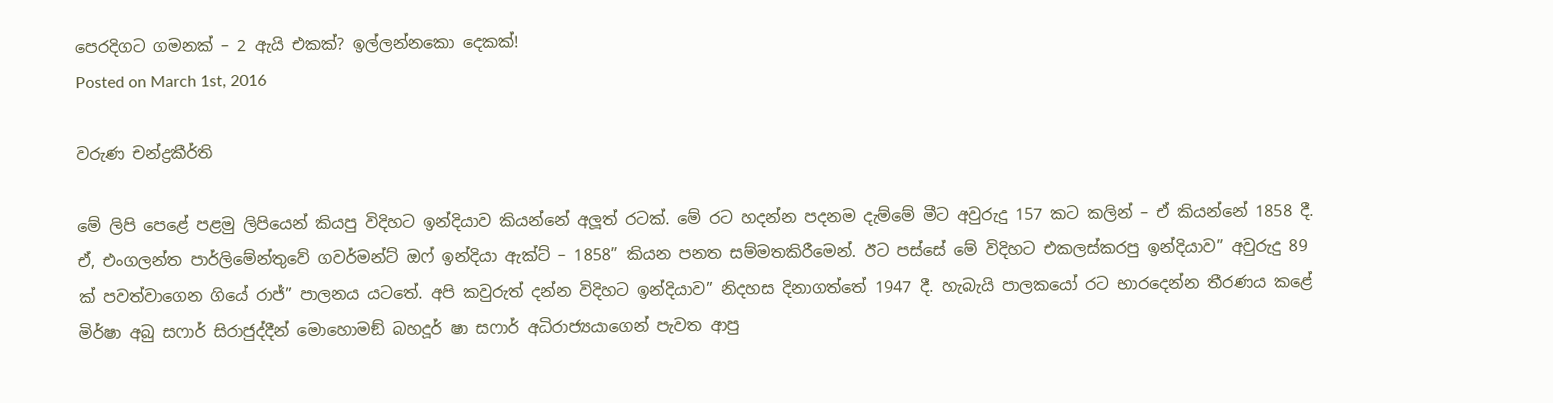පෙරදිගට ගමනක් – 2 ඇයි එකක්? ඉල්ලන්නකො දෙකක්!
Posted on March 1st, 2016

වරුණ චන්ද්‍රකීර්ති

මේ ලිපි පෙළේ පළමු ලිපියෙන් කියපු විදිහට ඉන්දියාව කියන්නේ අලූත් රටක්. මේ රට හදන්න පදනම දැම්මේ මීට අවුරුදු 157 කට කලින් – ඒ කියන්නේ 1858 දී. ඒ, එංගලන්ත පාර්ලිමේන්තුවේ ගවර්මන්ට් ඔෆ් ඉන්දියා ඇක්ට් – 1858” කියන පනත සම්මතකිරීමෙන්. ඊට පස්සේ මේ විදිහට එකලස්කරපු ඉන්දියාව” අවුරුදු 89 ක් පවත්වාගෙන ගියේ රාජ්” පාලනය යටතේ. අපි කවුරුත් දන්න විදිහට ඉන්දියාව” නිදහස දිනාගත්තේ 1947 දී. හැබැයි පාලකයෝ රට භාරදෙන්න තීරණය කළේ මිර්ෂා අබු සෆාර් සිරාජුද්දීන් මොහොමඞ් බහදූර් ෂා සෆාර් අධිරාජ්‍යයාගෙන් පැවත ආපු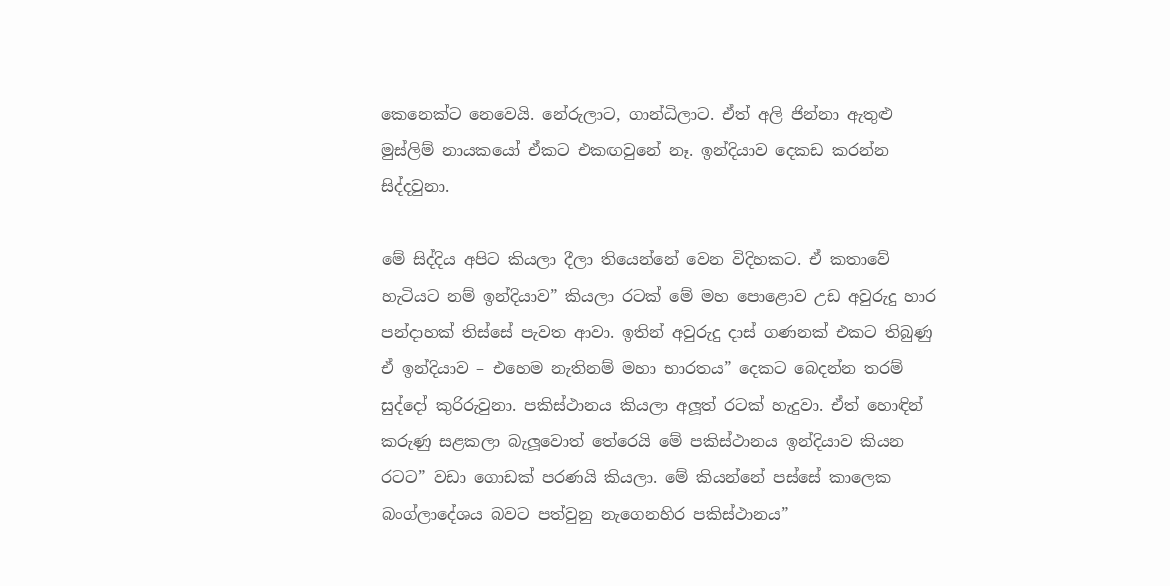කෙනෙක්ට නෙවෙයි. නේරුලාට, ගාන්ධිලාට. ඒත් අලි ජින්නා ඇතුළු මුස්ලිම් නායකයෝ ඒකට එකඟවුනේ නෑ. ඉන්දියාව දෙකඩ කරන්න සිද්දවුනා.

මේ සිද්දිය අපිට කියලා දීලා තියෙන්නේ වෙන විදිහකට. ඒ කතාවේ හැටියට නම් ඉන්දියාව” කියලා රටක් මේ මහ පොළොව උඩ අවුරුදු හාර පන්දාහක් තිස්සේ පැවත ආවා. ඉතින් අවුරුදු දාස් ගණනක් එකට තිබුණු ඒ ඉන්දියාව – එහෙම නැතිනම් මහා භාරතය” දෙකට බෙදන්න තරම් සුද්දෝ කුරිරුවුනා. පකිස්ථානය කියලා අලූත් රටක් හැදුවා. ඒත් හොඳින් කරුණු සළකලා බැලූවොත් තේරෙයි මේ පකිස්ථානය ඉන්දියාව කියන රටට” වඩා ගොඩක් පරණයි කියලා. මේ කියන්නේ පස්සේ කාලෙක බංග්ලාදේශය බවට පත්වුනු නැගෙනහිර පකිස්ථානය”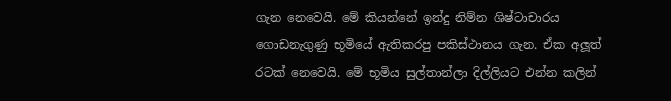ගැන නෙවෙයි. මේ කියන්නේ ඉන්දු නිම්න ශිෂ්ටාචාරය ගොඩනැගුණු භූමියේ ඇතිකරපු පකිස්ථානය ගැන. ඒක අලූත් රටක් නෙවෙයි. මේ භූමිය සුල්තාන්ලා දිල්ලියට එන්න කලින්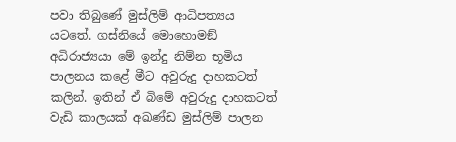පවා තිබුණේ මුස්ලිම් ආධිපත්‍යය යටතේ. ගස්නියේ මොහොමඞ් අධිරාජ්‍යයා මේ ඉන්දු නිම්න භූමිය පාලනය කළේ මීට අවුරුදු දාහකටත් කලින්. ඉතින් ඒ බිමේ අවුරුදු දාහකටත් වැඩි කාලයක් අඛණ්ඩ මුස්ලිම් පාලන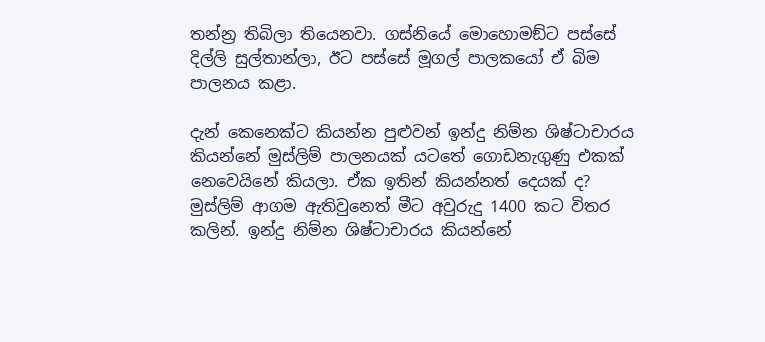තන්න්‍ර තිබිලා තියෙනවා. ගස්නියේ මොහොමඞ්ට පස්සේ දිල්ලි සුල්තාන්ලා, ඊට පස්සේ මූගල් පාලකයෝ ඒ බිම පාලනය කළා.

දැන් කෙනෙක්ට කියන්න පුළුවන් ඉන්දු නිම්න ශිෂ්ටාචාරය කියන්නේ මුස්ලිම් පාලනයක් යටතේ ගොඩනැගුණු එකක් නෙවෙයිනේ කියලා. ඒක ඉතින් කියන්නත් දෙයක් ද? මුස්ලිම් ආගම ඇතිවුනෙත් මීට අවුරුදු 1400 කට විතර කලින්. ඉන්දු නිම්න ශිෂ්ටාචාරය කියන්නේ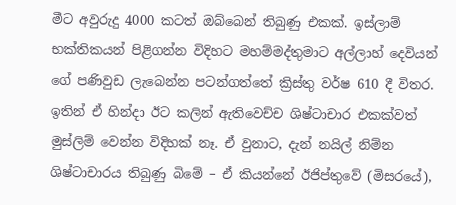මීට අවුරුදු 4000 කටත් ඔබ්බෙන් තිබුණු එකක්. ඉස්ලාම් භක්තිකයන් පිළිගන්න විදිහට මහම්මද්තුමාට අල්ලාහ් දෙවියන් ගේ පණිවුඩ ලැබෙන්න පටන්ගත්තේ ක්‍රිස්තු වර්ෂ 610 දී විතර. ඉතින් ඒ හින්දා ඊට කලින් ඇතිවෙච්ච ශිෂ්ටාචාර එකක්වත් මුස්ලිම් වෙන්න විදිහක් නෑ. ඒ වුනාට, දැන් නයිල් නිම්න ශිෂ්ටාචාරය තිබුණු බිමේ – ඒ කියන්නේ ඊජිප්තුවේ (මිසරයේ),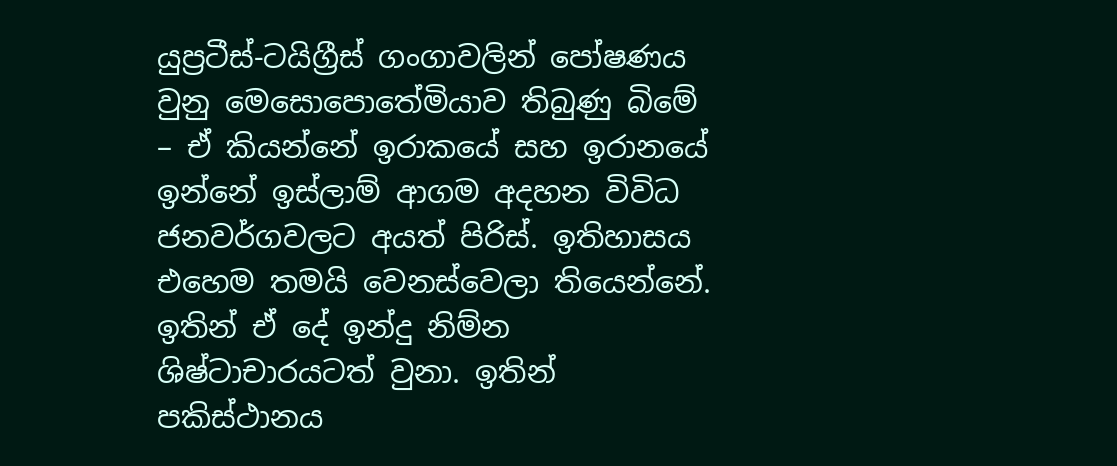යුප්‍රටීස්-ටයිග්‍රීස් ගංගාවලින් පෝෂණය වුනු මෙසොපොතේමියාව තිබුණු බිමේ – ඒ කියන්නේ ඉරාකයේ සහ ඉරානයේ ඉන්නේ ඉස්ලාම් ආගම අදහන විවිධ ජනවර්ගවලට අයත් පිරිස්. ඉතිහාසය එහෙම තමයි වෙනස්වෙලා තියෙන්නේ. ඉතින් ඒ දේ ඉන්දු නිම්න ශිෂ්ටාචාරයටත් වුනා. ඉතින් පකිස්ථානය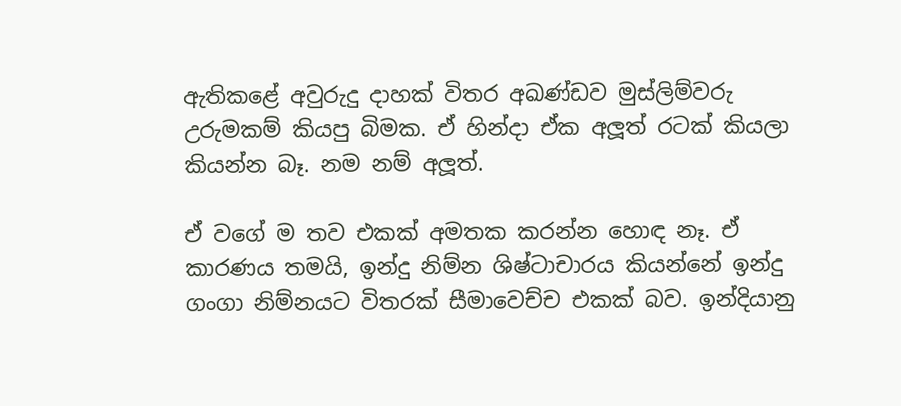ඇතිකළේ අවුරුදු දාහක් විතර අඛණ්ඩව මුස්ලිම්වරු උරුමකම් කියපු බිමක. ඒ හින්දා ඒක අලූත් රටක් කියලා කියන්න බෑ. නම නම් අලූත්.

ඒ වගේ ම තව එකක් අමතක කරන්න හොඳ නෑ. ඒ කාරණය තමයි, ඉන්දු නිම්න ශිෂ්ටාචාරය කියන්නේ ඉන්දු ගංගා නිම්නයට විතරක් සීමාවෙච්ච එකක් බව. ඉන්දියානු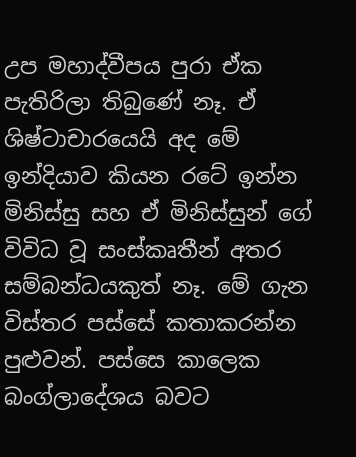උප මහාද්වීපය පුරා ඒක පැතිරිලා තිබුණේ නෑ. ඒ ශිෂ්ටාචාරයෙයි අද මේ ඉන්දියාව කියන රටේ ඉන්න මිනිස්සු සහ ඒ මිනිස්සුන් ගේ විවිධ වූ සංස්කෘතීන් අතර සම්බන්ධයකුත් නෑ. මේ ගැන විස්තර පස්සේ කතාකරන්න පුළුවන්. පස්සෙ කාලෙක බංග්ලාදේශය බවට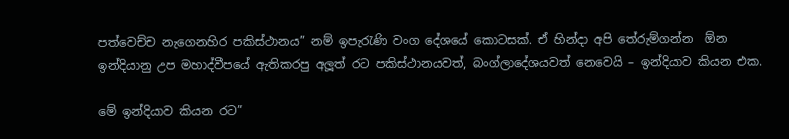පත්වෙච්ච නැගෙනහිර පකිස්ථානය” නම් ඉපැරැණි වංග දේශයේ කොටසක්. ඒ හින්දා අපි තේරුම්ගන්න  ඕන ඉන්දියානු උප මහාද්වීපයේ ඇතිකරපු අලූත් රට පකිස්ථානයවත්, බංග්ලාදේශයවත් නෙවෙයි – ඉන්දියාව කියන එක.

මේ ඉන්දියාව කියන රට”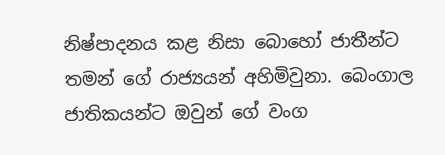නිෂ්පාදනය කළ නිසා බොහෝ ජාතීන්ට තමන් ගේ රාජ්‍යයන් අහිමිවුනා. බෙංගාල ජාතිකයන්ට ඔවුන් ගේ වංග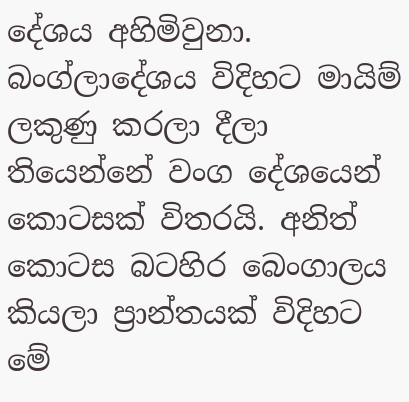දේශය අහිමිවුනා. බංග්ලාදේශය විදිහට මායිම් ලකුණු කරලා දීලා තියෙන්නේ වංග දේශයෙන් කොටසක් විතරයි. අනිත් කොටස බටහිර බෙංගාලය කියලා ප්‍රාන්තයක් විදිහට මේ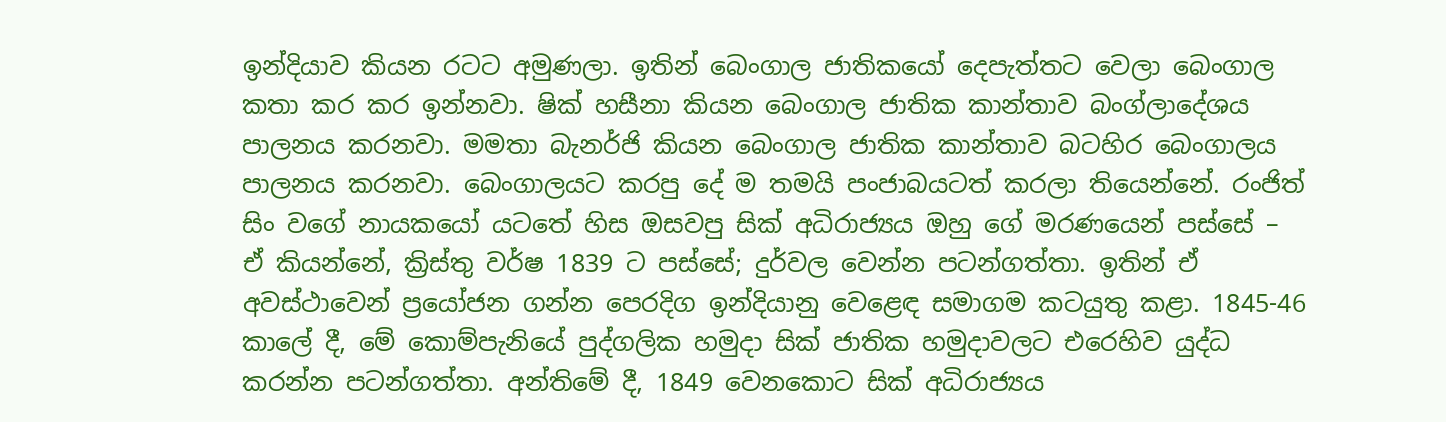ඉන්දියාව කියන රටට අමුණලා. ඉතින් බෙංගාල ජාතිකයෝ දෙපැත්තට වෙලා බෙංගාල කතා කර කර ඉන්නවා. ෂික් හසීනා කියන බෙංගාල ජාතික කාන්තාව බංග්ලාදේශය පාලනය කරනවා. මමතා බැනර්ජි කියන බෙංගාල ජාතික කාන්තාව බටහිර බෙංගාලය පාලනය කරනවා. බෙංගාලයට කරපු දේ ම තමයි පංජාබයටත් කරලා තියෙන්නේ. රංජිත් සිං වගේ නායකයෝ යටතේ හිස ඔසවපු සික් අධිරාජ්‍යය ඔහු ගේ මරණයෙන් පස්සේ – ඒ කියන්නේ, ක්‍රිස්තු වර්ෂ 1839 ට පස්සේ; දුර්වල වෙන්න පටන්ගත්තා. ඉතින් ඒ අවස්ථාවෙන් ප්‍රයෝජන ගන්න පෙරදිග ඉන්දියානු වෙළෙඳ සමාගම කටයුතු කළා. 1845-46 කාලේ දී, මේ කොම්පැනියේ පුද්ගලික හමුදා සික් ජාතික හමුදාවලට එරෙහිව යුද්ධ කරන්න පටන්ගත්තා. අන්තිමේ දී, 1849 වෙනකොට සික් අධිරාජ්‍යය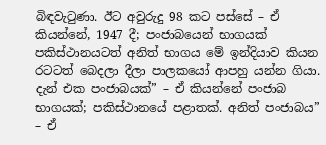බිඳවැටුණා. ඊට අවුරුදු 98 කට පස්සේ – ඒ කියන්නේ, 1947 දී; පංජාබයෙන් භාගයක් පකිස්ථානයටත් අනිත් භාගය මේ ඉන්දියාව කියන රටටත් බෙදලා දීලා පාලකයෝ ආපහු යන්න ගියා. දැන් එක පංජාබයක්” – ඒ කියන්නේ පංජාබ භාගයක්; පකිස්ථානයේ පළාතක්. අනිත් පංජාබය” – ඒ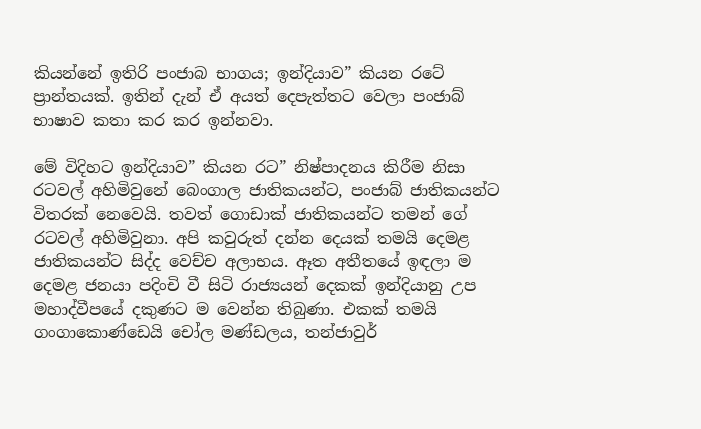කියන්නේ ඉතිරි පංජාබ භාගය; ඉන්දියාව” කියන රටේ ප්‍රාන්තයක්. ඉතින් දැන් ඒ අයත් දෙපැත්තට වෙලා පංජාබ් භාෂාව කතා කර කර ඉන්නවා.

මේ විදිහට ඉන්දියාව” කියන රට” නිෂ්පාදනය කිරීම නිසා රටවල් අහිමිවුනේ බෙංගාල ජාතිකයන්ට, පංජාබ් ජාතිකයන්ට විතරක් නෙවෙයි. තවත් ගොඩාක් ජාතිකයන්ට තමන් ගේ රටවල් අහිමිවුනා. අපි කවුරුත් දන්න දෙයක් තමයි දෙමළ ජාතිකයන්ට සිද්ද වෙච්ච අලාභය. ඈත අතීතයේ ඉඳලා ම දෙමළ ජනයා පදිංචි වී සිටි රාජ්‍යයන් දෙකක් ඉන්දියානු උප මහාද්වීපයේ දකුණට ම වෙන්න තිබුණා. එකක් තමයි ගංගාකොණ්ඩෙයි චෝල මණ්ඩලය, තන්ජාවුර්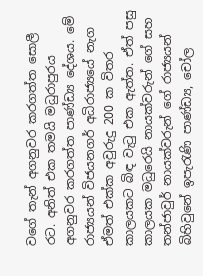වගේ තැන් අගනුවර කරගත්ත සොලී රට. අනිත් එක තමයි මධුරාපුරය අගනුවර කරගත්ත පාණ්ඩ්‍ය දේශය. මේ රාජ්‍යයන් විජයනගර් අධිරාජ්‍යයේ නැග ඒමත් එක්ක අවුරුදු 200 ක විතර කාලයකට බිඳ වැටු එක ඇත්ත. ඒත් පසු කාලයක මධුරෙයි නායක්වරුන් ගේ සහ තන්ජාවුර් නායක්වරුන් ගේ රාජ්‍යයන් බිහිවුනේ ඉපැරැණි පාණ්ඩ්‍ය, චෝල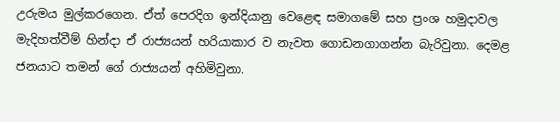උරුමය මුල්කරගෙන. ඒත් පෙරදිග ඉන්දියානු වෙළෙඳ සමාගමේ සහ ප්‍රංශ හමුදාවල මැදිහත්වීම් හින්දා ඒ රාජ්‍යයන් හරියාකාර ව නැවත ගොඩනගාගන්න බැරිවුනා. දෙමළ ජනයාට තමන් ගේ රාජ්‍යයන් අහිමිවුනා.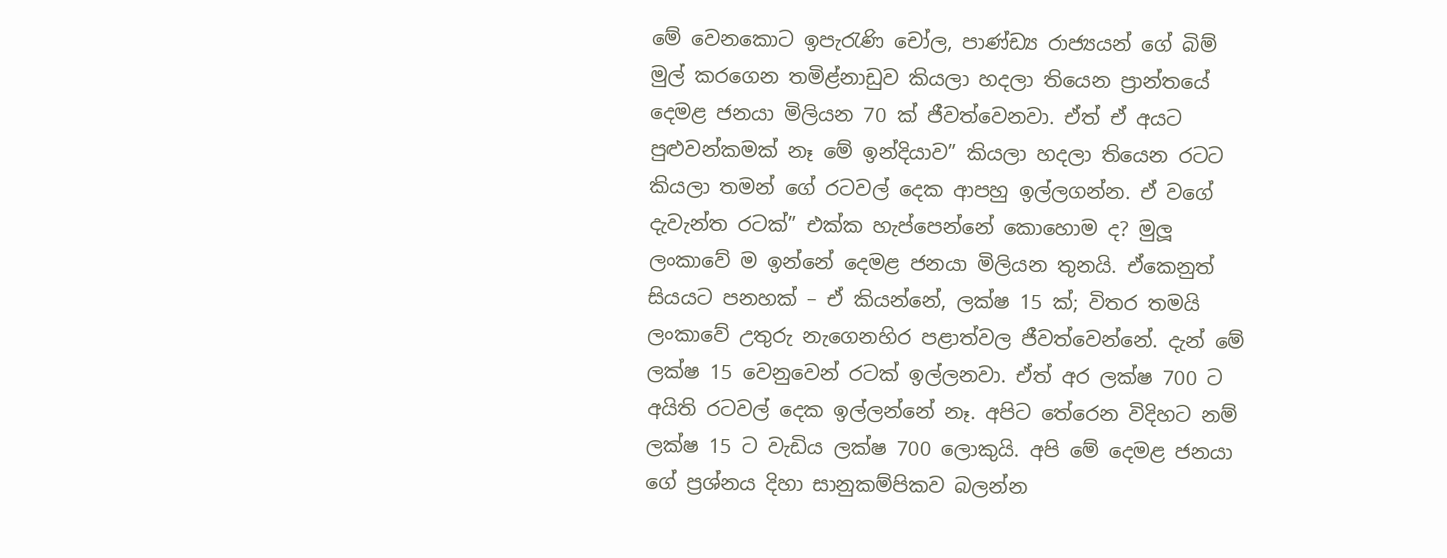මේ වෙනකොට ඉපැරැණි චෝල, පාණ්ඩ්‍ය රාජ්‍යයන් ගේ බිම් මුල් කරගෙන තමිළ්නාඩුව කියලා හදලා තියෙන ප්‍රාන්තයේ දෙමළ ජනයා මිලියන 70 ක් ජීවත්වෙනවා. ඒත් ඒ අයට පුළුවන්කමක් නෑ මේ ඉන්දියාව” කියලා හදලා තියෙන රටට කියලා තමන් ගේ රටවල් දෙක ආපහු ඉල්ලගන්න. ඒ වගේ දැවැන්ත රටක්” එක්ක හැප්පෙන්නේ කොහොම ද? මුලූ ලංකාවේ ම ඉන්නේ දෙමළ ජනයා මිලියන තුනයි. ඒකෙනුත් සියයට පනහක් – ඒ කියන්නේ, ලක්ෂ 15 ක්; විතර තමයි ලංකාවේ උතුරු නැගෙනහිර පළාත්වල ජීවත්වෙන්නේ. දැන් මේ ලක්ෂ 15 වෙනුවෙන් රටක් ඉල්ලනවා. ඒත් අර ලක්ෂ 700 ට අයිති රටවල් දෙක ඉල්ලන්නේ නෑ. අපිට තේරෙන විදිහට නම් ලක්ෂ 15 ට වැඩිය ලක්ෂ 700 ලොකුයි. අපි මේ දෙමළ ජනයා ගේ ප්‍රශ්නය දිහා සානුකම්පිකව බලන්න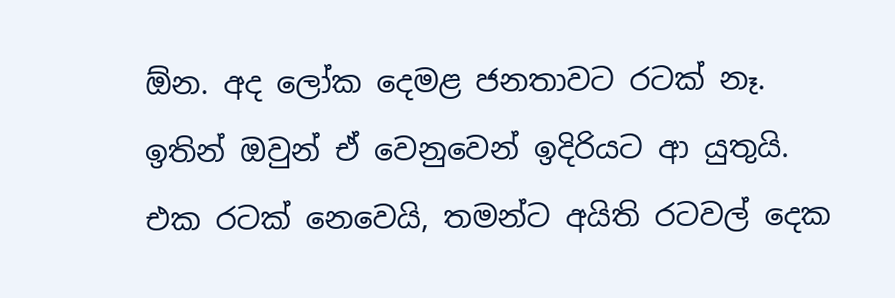ඕන. අද ලෝක දෙමළ ජනතාවට රටක් නෑ. ඉතින් ඔවුන් ඒ වෙනුවෙන් ඉදිරියට ආ යුතුයි. එක රටක් නෙවෙයි, තමන්ට අයිති රටවල් දෙක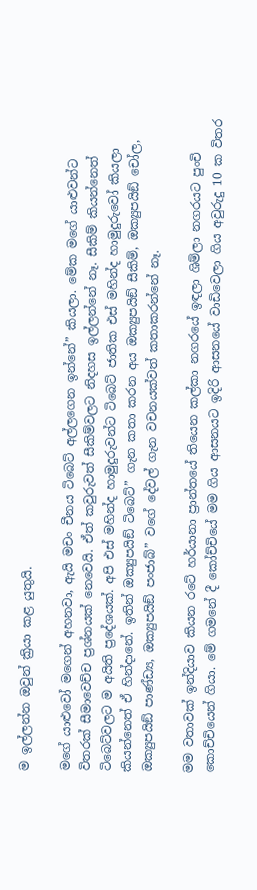ම ඉල්ලන්න ඔවුන් ක්‍රියා කළ යුතුයි.

මගේ යාළුවෝ මගෙන් අහනවා, ඇයි මචං චීනය ටිබෙට් අල්ලගෙන ඉන්නේ” කියලා. මේක මගේ යාළුවන්ට විතරක් සීමාවෙච්ච ප්‍රශ්නයක් නෙවෙයි. ඒත් කවුරුවත් සීකිම්වලට නිදහස ඉල්ලන්නේ නෑ. සීකිම් කියන්නෙත් ටිබෙට්වලට ම අයිති ප්‍රදේශයක්. අපි එස් මහින්ද හාමුදුරුවන්ට ටිබෙට් ජාතික එස් මහින්ද හාමුදුරුවෝ කියලා කියන්නෙත් ඒ හින්දානේ. ඉතින් ඔක්‍යුපයිඞ් ටිබෙට්” ගැන කතා කරන අය ඔක්‍යුපයිඞ් සීකිම්, ඔක්‍යුපයිඞ් චෝල, ඔක්‍යුපයිඞ් පාණ්ඩ්‍ය, ඔක්‍යුපයිඞ් පංජාබ්” වගේ දේවල් ගැන වචනයක්වත් කතාකරන්නේ නෑ.

මම වතාවක් ඉන්දියාව කියන රටේ හර්යානා ප්‍රාන්තයේ තියෙන කල්කා නගරයේ ඉඳලා ශිම්ලා නගරයට පුංචි කොච්චියෙන් ගියා. මේ ගමනේ දී කෝච්චියේ මම ගිය ආසනයට ඉදිරි ආසනයේ වාඩිවෙලා ගිය අවුරුදු 10 ක විතර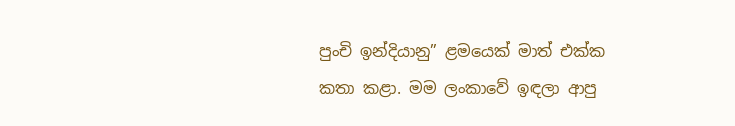පුංචි ඉන්දියානු” ළමයෙක් මාත් එක්ක කතා කළා. මම ලංකාවේ ඉඳලා ආපු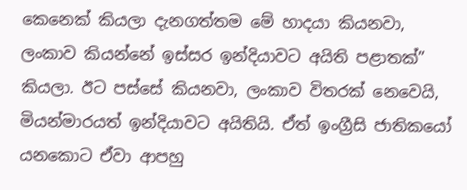කෙනෙක් කියලා දැනගත්තම මේ හාදයා කියනවා, ලංකාව කියන්නේ ඉස්සර ඉන්දියාවට අයිති පළාතක්” කියලා. ඊට පස්සේ කියනවා, ලංකාව විතරක් නෙවෙයි, මියන්මාරයත් ඉන්දියාවට අයිතියි. ඒත් ඉංග්‍රීසි ජාතිකයෝ යනකොට ඒවා ආපහු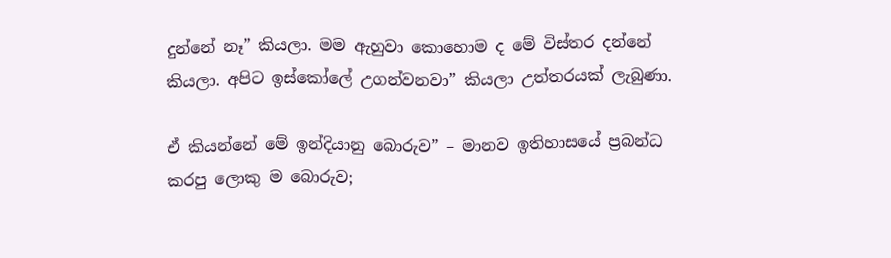දුන්නේ නෑ” කියලා. මම ඇහුවා කොහොම ද මේ විස්තර දන්නේ කියලා. අපිට ඉස්කෝලේ උගන්වනවා” කියලා උත්තරයක් ලැබුණා.

ඒ කියන්නේ මේ ඉන්දියානු බොරුව” – මානව ඉතිහාසයේ ප්‍රබන්ධ කරපු ලොකු ම බොරුව;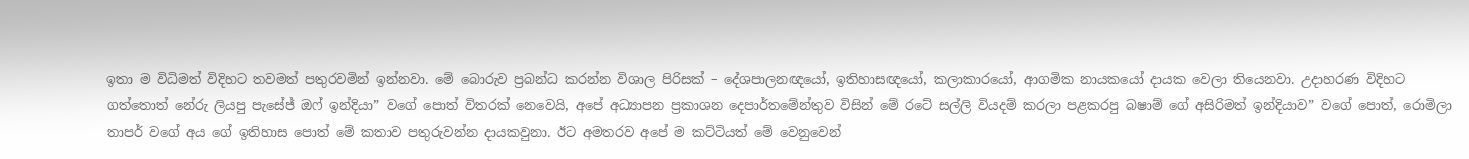ඉතා ම විධිමත් විදිහට තවමත් පතුරවමින් ඉන්නවා. මේ බොරුව ප්‍රබන්ධ කරන්න විශාල පිරිසක් – දේශපාලනඥයෝ, ඉතිහාසඥයෝ, කලාකාරයෝ, ආගමික නායකයෝ දායක වෙලා තියෙනවා. උදාහරණ විදිහට ගත්තොත් නේරු ලියපු පැසේජ් ඔෆ් ඉන්දියා” වගේ පොත් විතරක් නෙවෙයි, අපේ අධ්‍යාපන ප්‍රකාශන දෙපාර්තමේන්තුව විසින් මේ රටේ සල්ලි වියදම් කරලා පළකරපු බෂාම් ගේ අසිරිමත් ඉන්දියාව” වගේ පොත්, රොමිලා තාපර් වගේ අය ගේ ඉතිහාස පොත් මේ කතාව පතුරුවන්න දායකවුනා. ඊට අමතරව අපේ ම කට්ටියත් මේ වෙනුවෙන්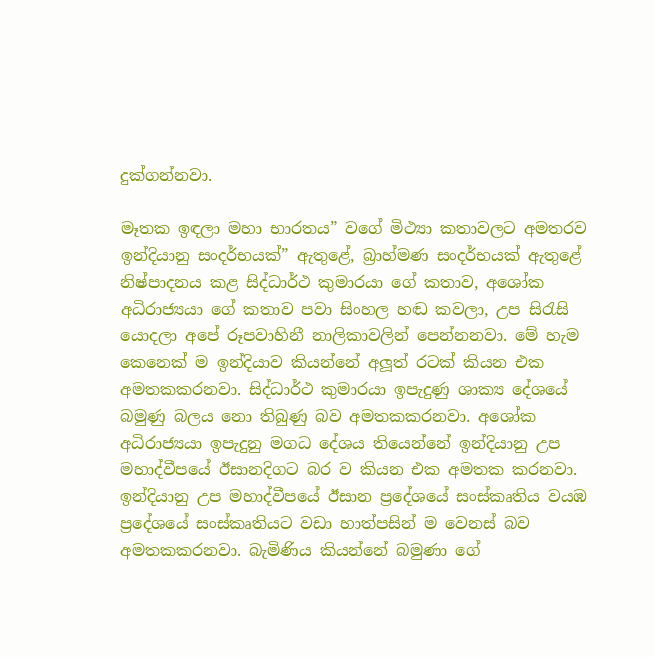දුක්ගන්නවා.

මෑතක ඉඳලා මහා භාරතය” වගේ මිථ්‍යා කතාවලට අමතරව ඉන්දියානු සංදර්භයක්” ඇතුළේ, බ්‍රාහ්මණ සංදර්භයක් ඇතුළේ නිෂ්පාදනය කළ සිද්ධාර්ථ කුමාරයා ගේ කතාව, අශෝක අධිරාජ්‍යයා ගේ කතාව පවා සිංහල හඬ කවලා, උප සිරැසි යොදලා අපේ රූපවාහිනී නාලිකාවලින් පෙන්නනවා. මේ හැම කෙනෙක් ම ඉන්දියාව කියන්නේ අලූත් රටක් කියන එක අමතකකරනවා. සිද්ධාර්ථ කුමාරයා ඉපැදුණු ශාක්‍ය දේශයේ බමුණු බලය නො තිබුණු බව අමතකකරනවා. අශෝක අධිරාජ්‍යයා ඉපැදුනු මගධ දේශය තියෙන්නේ ඉන්දියානු උප මහාද්වීපයේ ඊසානදිගට බර ව කියන එක අමතක කරනවා. ඉන්දියානු උප මහාද්වීපයේ ඊසාන ප්‍රදේශයේ සංස්කෘතිය වයඹ ප්‍රදේශයේ සංස්කෘතියට වඩා හාත්පසින් ම වෙනස් බව අමතකකරනවා. බැමිණිය කියන්නේ බමුණා ගේ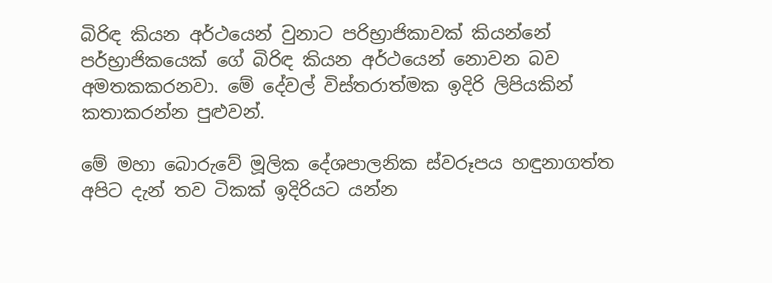බිරිඳ කියන අර්ථයෙන් වුනාට පරිභ්‍රාජිකාවක් කියන්නේ පර්භ්‍රාජිකයෙක් ගේ බිරිඳ කියන අර්ථයෙන් නොවන බව අමතකකරනවා. මේ දේවල් විස්තරාත්මක ඉදිරි ලිපියකින් කතාකරන්න පුළුවන්.

මේ මහා බොරුවේ මූලික දේශපාලනික ස්වරූපය හඳුනාගත්ත අපිට දැන් තව ටිකක් ඉදිරියට යන්න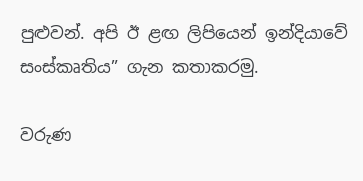පුළුවන්. අපි ඊ ළඟ ලිපියෙන් ඉන්දියාවේ සංස්කෘතිය” ගැන කතාකරමු.

වරුණ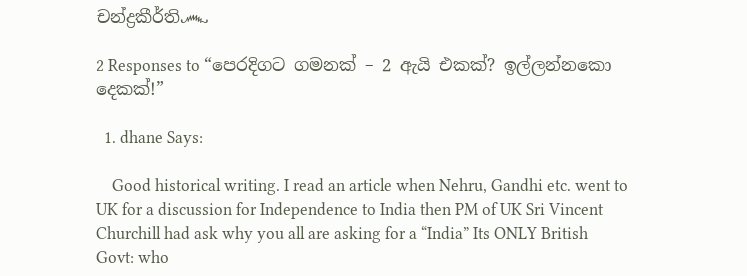චන්ද්‍රකීර්ති෴

2 Responses to “පෙරදිගට ගමනක් – 2 ඇයි එකක්? ඉල්ලන්නකො දෙකක්!”

  1. dhane Says:

    Good historical writing. I read an article when Nehru, Gandhi etc. went to UK for a discussion for Independence to India then PM of UK Sri Vincent Churchill had ask why you all are asking for a “India” Its ONLY British Govt: who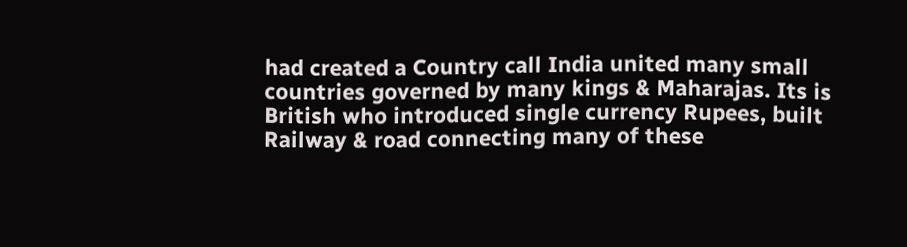had created a Country call India united many small countries governed by many kings & Maharajas. Its is British who introduced single currency Rupees, built Railway & road connecting many of these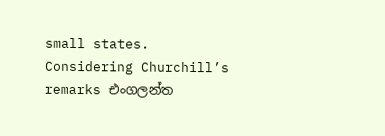small states. Considering Churchill’s remarks එංගලන්ත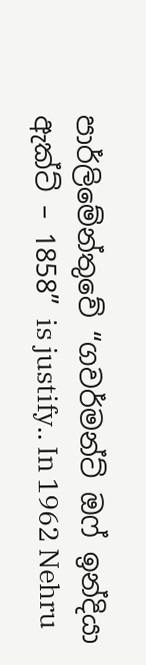පාර්ලිමේන්තුවේ “ගවර්මන්ට් ඔෆ් ඉන්දියා ඇක්ට් – 1858” is justify.. In 1962 Nehru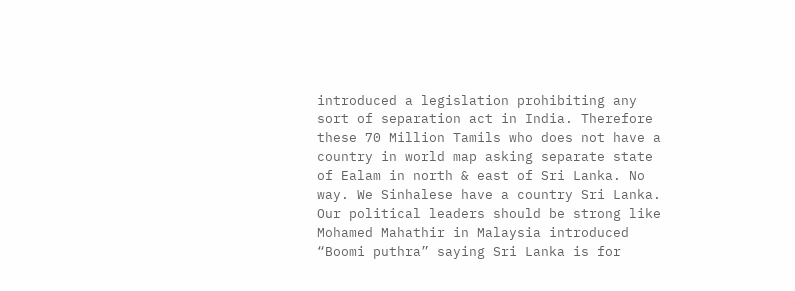introduced a legislation prohibiting any sort of separation act in India. Therefore these 70 Million Tamils who does not have a country in world map asking separate state of Ealam in north & east of Sri Lanka. No way. We Sinhalese have a country Sri Lanka. Our political leaders should be strong like Mohamed Mahathir in Malaysia introduced “Boomi puthra” saying Sri Lanka is for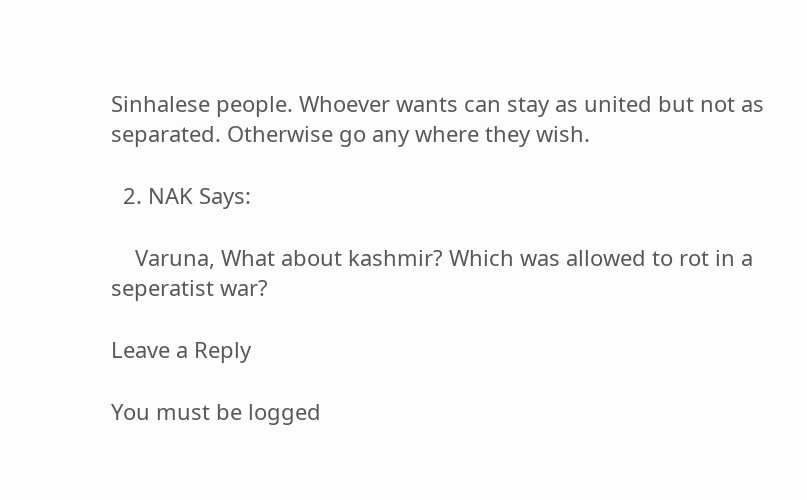Sinhalese people. Whoever wants can stay as united but not as separated. Otherwise go any where they wish.

  2. NAK Says:

    Varuna, What about kashmir? Which was allowed to rot in a seperatist war?

Leave a Reply

You must be logged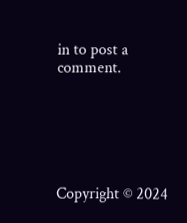in to post a comment.






Copyright © 2024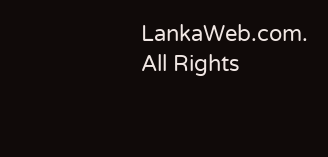LankaWeb.com. All Rights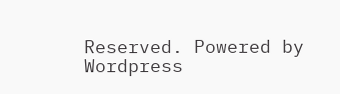Reserved. Powered by Wordpress